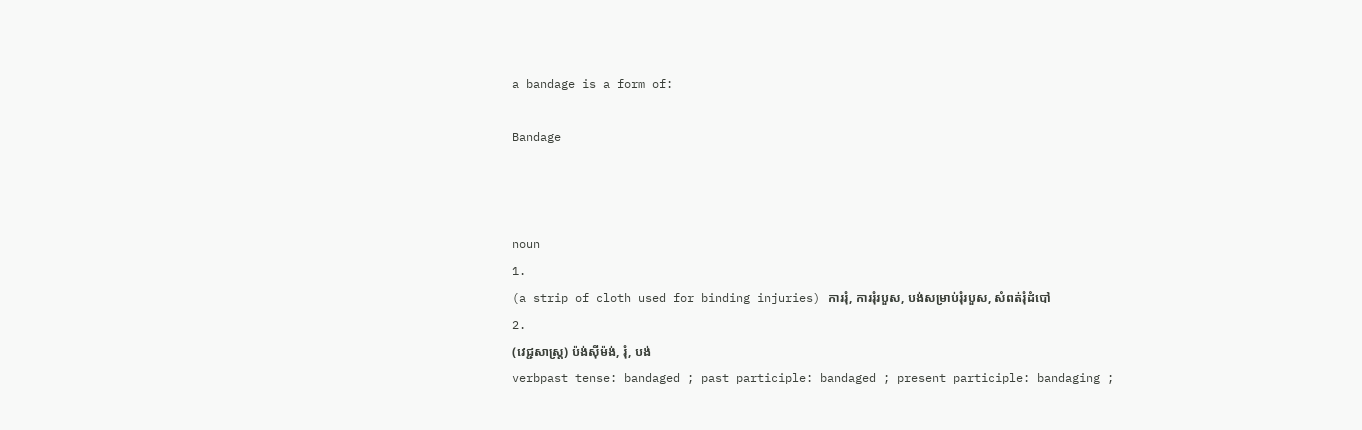a bandage is a form of:

Bandage



noun
1.
(a strip of cloth used for binding injuries) ការរុំ, ការរុំរបួស, បង់សម្រាប់រុំរបួស, សំពត់រុំដំបៅ
2.
(វេជ្ជសាស្ត្រ) ប៉ង់ស៊ីម៉ង់, រុំ, បង់
verbpast tense: bandaged ; past participle: bandaged ; present participle: bandaging ;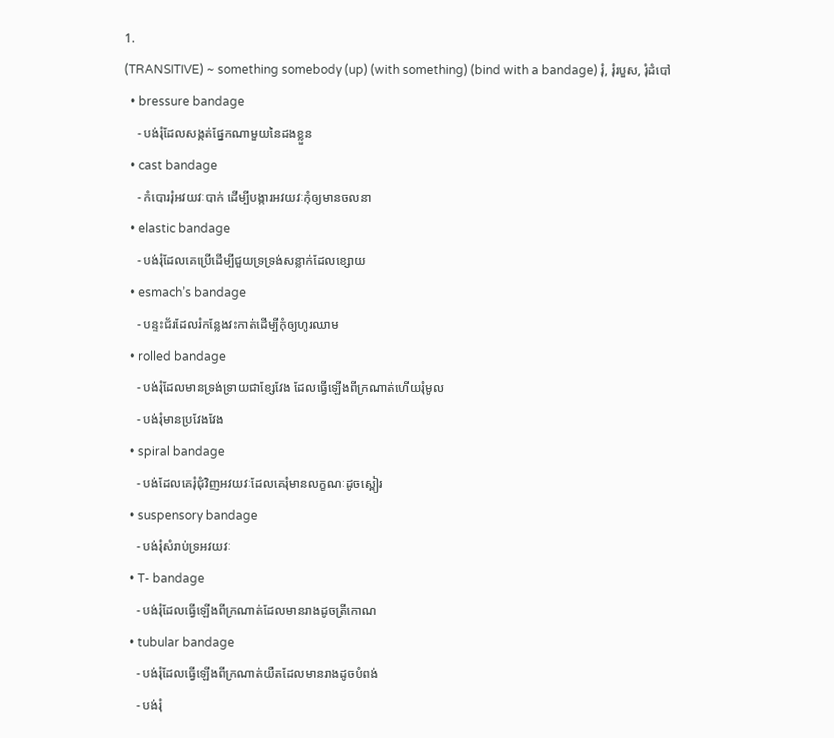1.
(TRANSITIVE) ~ something somebody (up) (with something) (bind with a bandage) រុំ, រុំរបួស, រុំដំបៅ
  • bressure bandage
    - បង់រុំដែលសង្កត់ផ្នែកណាមួយនៃដងខ្លួន
  • cast bandage
    - កំបោររុំអវយវៈបាក់ ដើម្បីបង្ការអវយវៈកុំឲ្យមានចលនា
  • elastic bandage
    - បង់រុំដែលគេប្រើដើម្បីជួយទ្រទ្រង់សន្លាក់ដែលខ្សោយ
  • esmach’s bandage
    - បន្ទះជ័រដែលរំកន្លែងវះកាត់ដើម្បីកុំឲ្យហូរឈាម
  • rolled bandage
    - បង់រុំដែលមានទ្រង់ទ្រាយជាខ្សែវែង ដែលធ្វើឡើងពីក្រណាត់ហើយរុំមូល
    - បង់រុំមានប្រវែងវែង
  • spiral bandage
    - បង់ដែលគេរុំជុំវិញអវយវៈដែលគេរុំមានលក្ខណៈដូចស្ពៀរ
  • suspensory bandage
    - បង់រុំសំរាប់ទ្រអវយវៈ
  • T- bandage
    - បង់រុំដែលធ្វើឡើងពីក្រណាត់ដែលមានរាងដូចត្រីកោណ
  • tubular bandage
    - បង់រុំដែលធ្វើឡើងពីក្រណាត់យឺតដែលមានរាងដូចបំពង់
    - បង់រុំ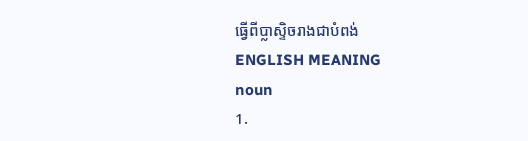ធ្វើពីប្លាស្ទិចរាងជាបំពង់
ENGLISH MEANING
noun
1.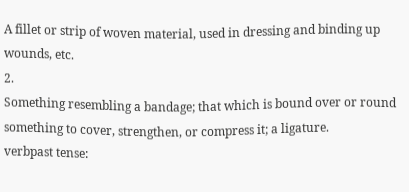A fillet or strip of woven material, used in dressing and binding up wounds, etc.
2.
Something resembling a bandage; that which is bound over or round something to cover, strengthen, or compress it; a ligature.
verbpast tense: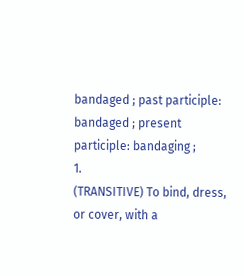bandaged ; past participle: bandaged ; present participle: bandaging ;
1.
(TRANSITIVE) To bind, dress, or cover, with a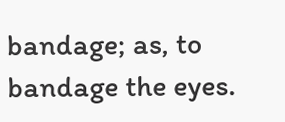bandage; as, to bandage the eyes.